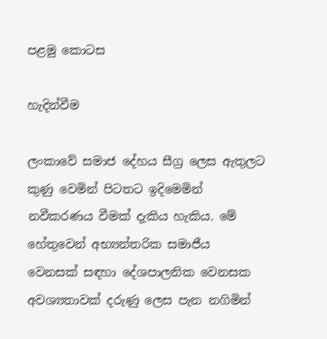පළමු කොටස

හැදින්වීම

ලංකාවේ සමාජ දේහය සීග්‍ර ලෙස ඇතුලට කුණු වෙමින් පිටතට ඉදිමෙමින් නවීකරණය වීමක් දැකිය හැකිය. මේ හේතුවෙන් අභ්‍යන්තරික සමාජීය වෙනසක් සඳහා දේශපාලනික වෙනසක අවශ්‍යතාවක් දරුණු ලෙස පැන නගිමින්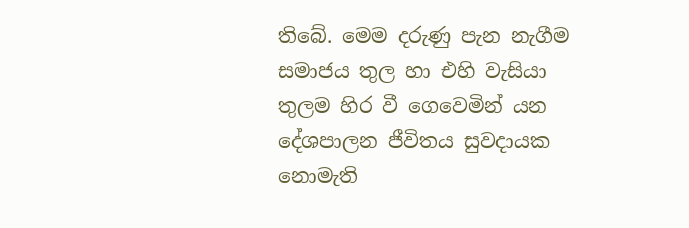තිබේ. මෙම දරුණු පැන නැගීම සමාජය තුල හා එහි වැසියා තුලම හිර වී ගෙවෙමින් යන දේශපාලන ජීවිතය සුවදායක නොමැති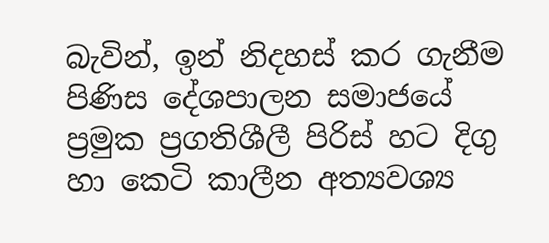බැවින්, ඉන් නිදහස් කර ගැනීම පිණිස දේශපාලන සමාජයේ ප්‍රමුක ප්‍රගතිශීලී පිරිස් හට දිගු හා කෙටි කාලීන අත්‍යවශ්‍ය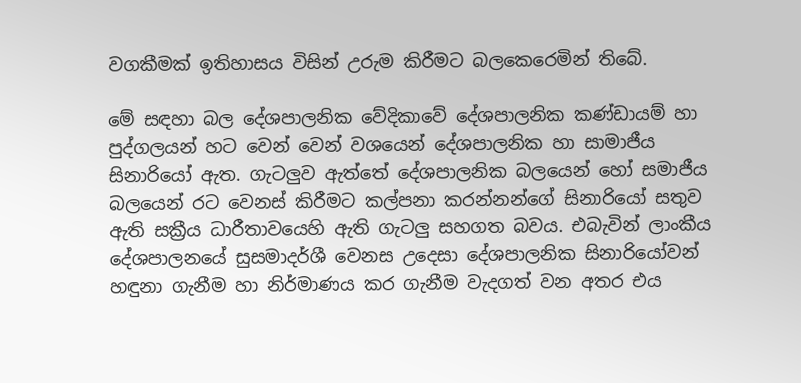වගකීමක් ඉතිහාසය විසින් උරුම කිරීමට බලකෙරෙමින් තිබේ.

මේ සඳහා බල දේශපාලනික වේදිකාවේ දේශපාලනික කණ්ඩායම් හා පුද්ගලයන් හට වෙන් වෙන් වශයෙන් දේශපාලනික හා සාමාජීය සිනාරියෝ ඇත. ගැටලුව ඇත්තේ දේශපාලනික බලයෙන් හෝ සමාජීය බලයෙන් රට වෙනස් කිරීමට කල්පනා කරන්නන්ගේ සිනාරියෝ සතුව ඇති සක්‍රීය ධාරීතාවයෙහි ඇති ගැටලු සහගත බවය. එබැවින් ලාංකීය දේශපාලනයේ සුසමාදර්ශී වෙනස උදෙසා දේශපාලනික සිනාරියෝවන් හඳුනා ගැනීම හා නිර්මාණය කර ගැනීම වැදගත් වන අතර එය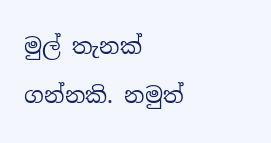මුල් තැනක් ගන්නකි. නමුත්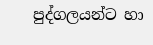පුද්ගලයන්ට හා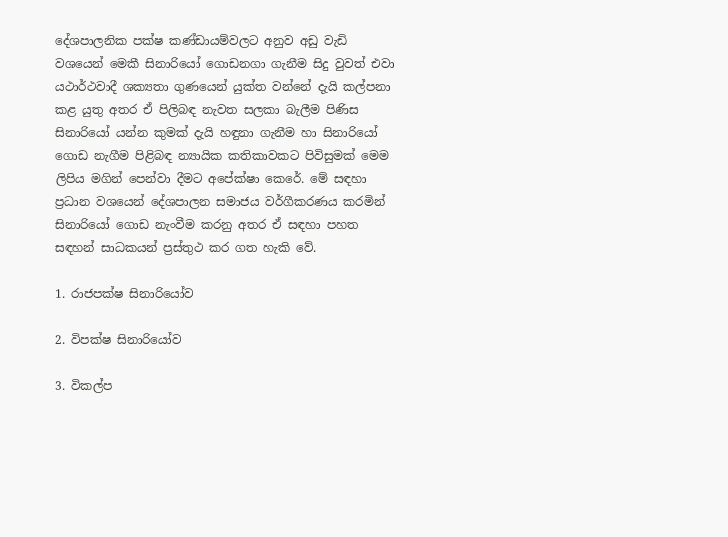දේශපාලනික පක්ෂ කණ්ඩායම්වලට අනුව අඩු වැඩි වශයෙන් මෙකී සිනාරියෝ ගොඩනගා ගැනීම සිදු වුවත් එවා යථාර්ථවාදී ශක්‍යතා ගුණයෙන් යුක්ත වන්නේ දැයි කල්පනා කළ යුතු අතර ඒ පිලිබඳ නැවත සලකා බැලීම පිණිස සිනාරියෝ යන්න කුමක් දැයි හඳුනා ගැනීම හා සිනාරියෝ ගොඩ නැගීම පිළිබඳ න්‍යායික කතිකාවකට පිවිසුමක් මෙම ලිපිය මගින් පෙන්වා දීමට අපේක්ෂා කෙරේ. මේ සඳහා ප්‍රධාන වශයෙන් දේශපාලන සමාජය වර්ගීකරණය කරමින් සිනාරියෝ ගොඩ නැංවීම කරනු අතර ඒ සඳහා පහත සඳහන් සාධකයන් ප්‍රස්තුථ කර ගත හැකි වේ.

1. රාජපක්ෂ සිනාරියෝව

2. විපක්ෂ සිනාරියෝව

3. විකල්ප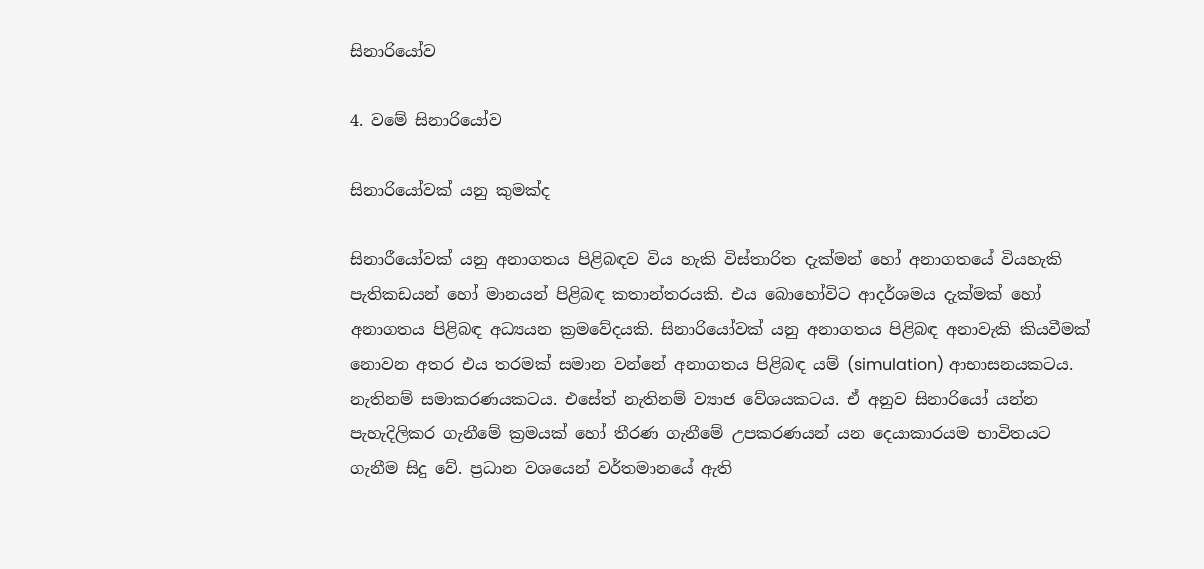සිනාරියෝව

4. වමේ සිනාරියෝව

සිනාරියෝවක් යනු කුමක්ද

සිනාරීයෝවක් යනු අනාගතය පිළිබඳව විය හැකි විස්තාරිත දැක්මන් හෝ අනාගතයේ වියහැකි පැතිකඩයන් හෝ මානයන් පිළිබඳ කතාන්තරයකි. එය බොහෝවිට ආදර්ශමය දැක්මක් හෝ අනාගතය පිළිබඳ අධ්‍යයන ක්‍රමවේදයකි. සිනාරියෝවක් යනු අනාගතය පිළිබඳ අනාවැකි කියවීමක් නොවන අතර එය තරමක් සමාන වන්නේ අනාගතය පිළිබඳ යම් (simulation) ආභාසනයකටය. නැතිනම් සමාකරණයකටය. එසේත් නැතිනම් ව්‍යාජ වේශයකටය. ඒ අනුව සිනාරියෝ යන්න පැහැදිලිකර ගැනීමේ ක්‍රමයක් හෝ තීරණ ගැනීමේ උපකරණයන් යන දෙයාකාරයම භාවිතයට ගැනීම සිදු වේ. ප්‍රධාන වශයෙන් වර්තමානයේ ඇති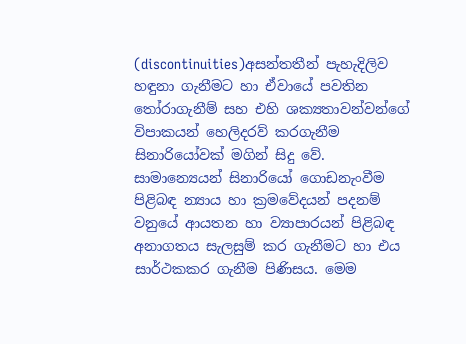(discontinuities)අසන්තතීන් පැහැදිලිව හඳුනා ගැනීමට හා ඒවායේ පවතින තෝරාගැනීම් සහ එහි ශක්‍යතාවන්වන්ගේ විපාකයන් හෙලිදරව් කරගැනීම සිනාරියෝවක් මගින් සිදු වේ. සාමාන්‍යෙයන් සිනාරියෝ ගොඩනැංවීම පිළිබඳ න්‍යාය හා ක්‍රමවේදයන් පදනම් වනුයේ ආයතන හා ව්‍යාපාරයන් පිළිබඳ අනාගතය සැලසුම් කර ගැනීමට හා එය සාර්ථකකර ගැනීම පිණිසය. මෙම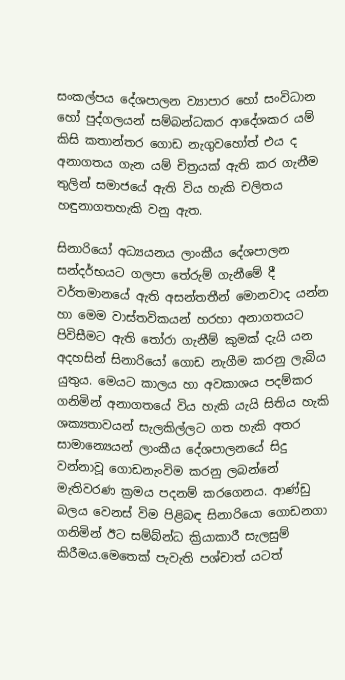සංකල්පය දේශපාලන ව්‍යාපාර හෝ සංවිධාන හෝ පුද්ගලයන් සම්බන්ධකර ආදේශකර යම් කිසි කතාන්තර ගොඩ නැගුවහෝත් එය ද අනාගතය ගැන යම් චිත්‍රයක් ඇති කර ගැනීම තුලින් සමාජයේ ඇති විය හැකි චලිතය හඳුනාගතහැකි වනු ඇත.

සිනාරියෝ අධ්‍යයනය ලාංකීය දේශපාලන සන්දර්භයට ගලපා තේරුම් ගැනීමේ දී වර්තමානයේ ඇති අසන්තතීන් මොනවාද යන්න හා මෙම වාස්තවිකයන් හරහා අනාගතයට පිවිසීමට ඇති තෝරා ගැනීම් කුමක් දැයි යන අදහසින් සිනාරියෝ ගොඩ නැගීම කරනු ලැබිය යුතුය. මෙයට කාලය හා අවකාශය පදම්කර ගනිමින් අනාගතයේ විය හැකි යැයි සිතිය හැකි ශක්‍යතාවයන් සැලකිල්ලට ගත හැකි අතර සාමාන්‍යෙයන් ලාංකීය දේශපාලනයේ සිදු වන්නාවූ ගොඩනැංවිම කරනු ලබන්නේ මැතිවරණ ක්‍රමය පදනම් කරගෙනය. ආණ්ඩු බලය වෙනස් විම පිළිබඳ සිනාරියො ගොඩනගා ගනිමින් ඊට සම්බ්න්ධ ක්‍රියාකාරී සැලසුම් කිරීමය.මෙතෙක් පැවැති පශ්චාත් යටත්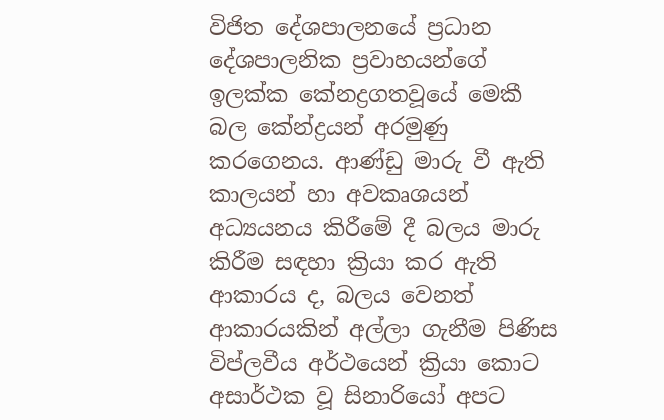විජිත දේශපාලනයේ ප්‍රධාන දේශපාලනික ප්‍රවාහයන්ගේ ඉලක්ක කේනද්‍රගතවූයේ මෙකී බල කේන්ද්‍රයන් අරමුණු කරගෙනය. ආණ්ඩු මාරු වී ඇති කාලයන් හා අවකෘශයන් අධ්‍යයනය කිරීමේ දී බලය මාරු කිරීම සඳහා ක්‍රියා කර ඇති ආකාරය ද, බලය වෙනත් ආකාරයකින් අල්ලා ගැනීම පිණිස විප්ලවීය අර්ථයෙන් ක්‍රියා කොට අසාර්ථක වූ සිනාරියෝ අපට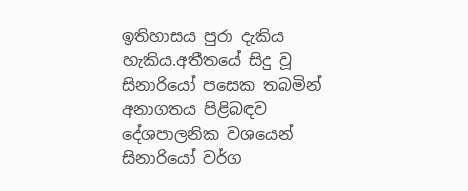ඉතිහාසය පුරා දැකිය හැකිය.අතීතයේ සිදු වූ සිනාරියෝ පසෙක තබමින් අනාගතය පිළිබඳව දේශපාලනික වශයෙන් සිනාරියෝ වර්ග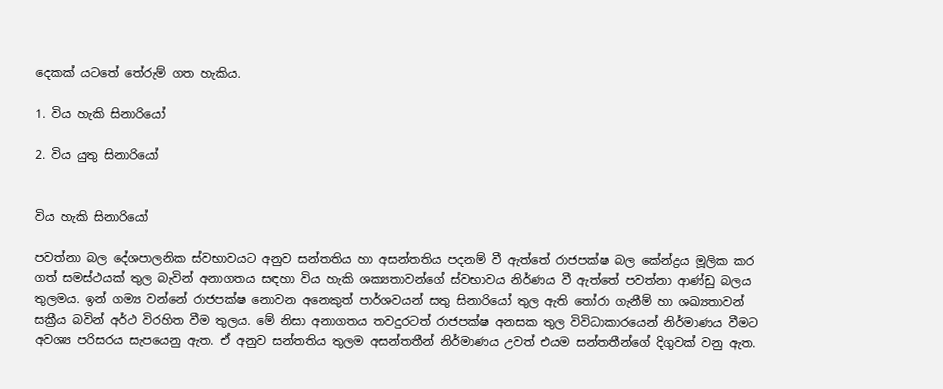දෙකක් යටතේ තේරුම් ගත හැකිය.

1. විය හැකි සිනාරියෝ

2. විය යුතු සිනාරියෝ


විය හැකි සිනාරියෝ

පවත්නා බල දේශපාලනික ස්වභාවයට අනුව සන්තතිය හා අසන්තතිය පදනම් වී ඇත්තේ රාජපක්ෂ බල කේන්ද්‍රය මූලික කර ගත් සමස්ථයක් තුල බැවින් අනාගතය සඳහා විය හැකි ශක්‍යතාවන්ගේ ස්වභාවය නිර්ණය වී ඇත්තේ පවත්නා ආණ්ඩු බලය තුලමය. ඉන් ගම්‍ය වන්නේ රාජපක්ෂ නොවන අනෙකුත් පාර්ශවයන් සතු සිනාරියෝ තුල ඇති තෝරා ගැනීම් හා ශඛ්‍යතාවන් සක්‍රීය බවින් අර්ථ විරහිත වීම තුලය. මේ නිසා අනාගතය තවදුරටත් රාජපක්ෂ අනසක තුල විවිධාකාරයෙන් නිර්මාණය වීමට අවශ්‍ය පරිසරය සැපයෙනු ඇත. ඒ අනුව සන්තතිය තුලම අසන්තතීන් නිර්මාණය උවත් එයම සන්තතීන්ගේ දිගුවක් වනු ඇත.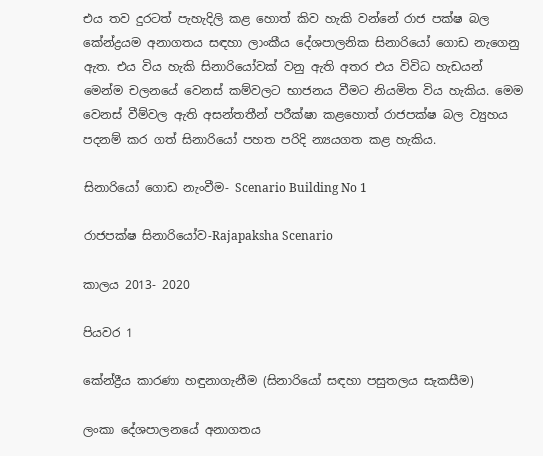එය තව දුරටත් පැහැදිලි කළ හොත් කිව හැකි වන්නේ රාජ පක්ෂ බල කේන්ද්‍රයම අනාගතය සඳහා ලාංකීය දේශපාලනික සිනාරියෝ ගොඩ නැගෙනු ඇත. එය විය හැකි සිනාරියෝවක් වනු ඇති අතර එය විවිධ හැඩයන් මෙන්ම චලනයේ වෙනස් කම්වලට භාජනය වීමට නියමිත විය හැකිය. මෙම වෙනස් වීම්වල ඇති අසන්තතීන් පරීක්ෂා කළහොත් රාජපක්ෂ බල ව්‍යුහය පදනම් කර ගත් සිනාරියෝ පහත පරිදි න්‍යයගත කළ හැකිය.

සිනාරියෝ ගොඩ නැංවීම- Scenario Building No 1

රාජපක්ෂ සිනාරියෝව-Rajapaksha Scenario

කාලය 2013- 2020

පියවර 1

කේන්ද්‍රීය කාරණා හඳුනාගැනීම (සිනාරියෝ සඳහා පසුතලය සැකසීම)

ලංකා දේශපාලනයේ අනාගතය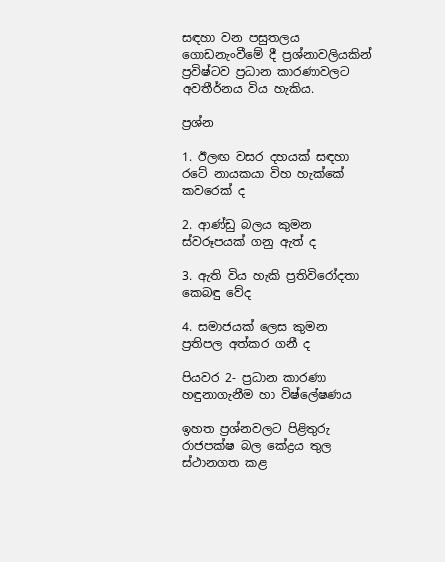සඳහා වන පසුතලය ගොඩනැංවීමේ දී ප්‍රශ්නාවලියකින් ප්‍රවිෂ්ටව ප්‍රධාන කාරණාවලට අවතීර්නය විය හැකිය.

ප්‍රශ්න

1. ඊලඟ වසර දහයක් සඳහා රටේ නායකයා විහ හැක්කේ කවරෙක් ද

2. ආණ්ඩු බලය කුමන ස්වරූපයක් ගනු ඇත් ද

3. ඇති විය හැකි ප්‍රතිවිරෝදතා කෙබඳු වේද

4. සමාජයක් ලෙස කුමන ප්‍රතිපල අත්කර ගනී ද

පියවර 2- ප්‍රධාන කාරණා හඳුනාගැනීම හා විෂ්ලේෂණය

ඉහත ප්‍රශ්නවලට පිළිතුරු රාජපක්ෂ බල කේද්‍රය තුල ස්ථානගත කළ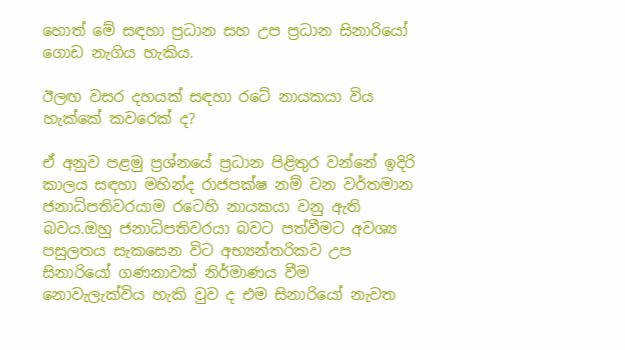හොත් මේ සඳහා ප්‍රධාන සහ උප ප්‍රධාන සිනාරියෝ ගොඩ නැගිය හැකිය.

ඊලඟ වසර දහයක් සඳහා රටේ නායකයා විය හැක්කේ කවරෙක් ද?

ඒ අනුව පළමු ප්‍රශ්නයේ ප්‍රධාන පිළිතුර වන්නේ ඉදිරි කාලය සඳහා මහින්ද රාජපක්ෂ නම් වන වර්තමාන ජනාධිපතිවරයාම රටෙහි නායකයා වනු ඇති බවය.ඔහු ජනාධිපතිවරයා බවට පත්වීමට අවශ්‍ය පසුලතය සැකසෙන විට අභ්‍යන්තරිකව උප සිනාරියෝ ගණනාවක් නිර්මාණය වීම නොවැලැක්විය හැකි වුව ද එම සිනාරියෝ නැවත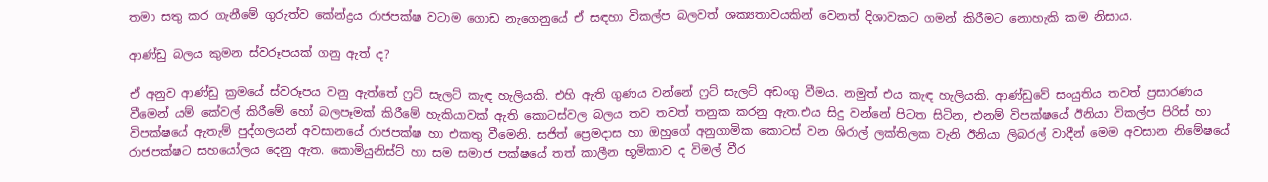තමා සතු කර ගැනීමේ ගුරුත්ව කේන්ද්‍රය රාජපක්ෂ වටාම ගොඩ නැගෙනුයේ ඒ සඳහා විකල්ප බලවත් ශක්‍යතාවයකින් වෙනත් දිශාවකට ගමන් කිරීමට නොහැකි කම නිසාය.

ආණ්ඩු බලය කුමන ස්වරූපයක් ගනු ඇත් ද?

ඒ අනුව ආණ්ඩු ක්‍රමයේ ස්වරූපය වනු ඇත්තේ ෆ්‍රට් සැලට් කැඳ හැලියකි. එහි ඇති ගුණය වන්නේ ෆ්‍රට් සැලට් අඩංගු වීමය. නමුත් එය කැඳ හැලියකි. ආණ්ඩුවේ සංයුතිය තවත් ප්‍රසාරණය වීමෙන් යම් කේවල් කිරීමේ හෝ බලපෑමක් කිරීමේ හැකියාවක් ඇති කොටස්වල බලය තව තවත් තනුක කරනු ඇත.එය සිදු වන්නේ පිටත සිටින, එනම් විපක්ෂයේ ඊනියා විකල්ප පිරිස් හා විපක්ෂයේ ඇතැම් පුද්ගලයන් අවසානයේ රාජපක්ෂ හා එකතු වීමෙනි. සජිත් ප්‍රෙමදාස හා ඔහුගේ අනුගාමික කොටස් වන ශිරාල් ලක්තිලක වැනි ඊනියා ලිබරල් වාදීන් මෙම අවසාන නිමේෂයේ රාජපක්ෂට සහයෝලය දෙනු ඇත. කොමියුනිස්ට් හා සම සමාජ පක්ෂයේ තත් කාලීන භූමිකාව ද විමල් වීර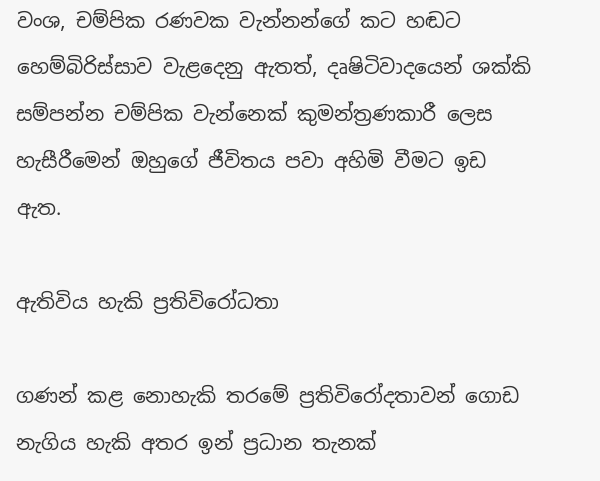වංශ, චම්පික රණවක වැන්නන්ගේ කට හඬට හෙම්බිරිස්සාව වැළදෙනු ඇතත්, දෘෂිටිවාදයෙන් ශක්කි සම්පන්න චම්පික වැන්නෙක් කුමන්ත්‍රණකාරී ලෙස හැසීරීමෙන් ඔහුගේ ජීවිතය පවා අහිමි වීමට ඉඩ ඇත.

ඇතිවිය හැකි ප්‍රතිවිරෝධතා

ගණන් කළ නොහැකි තරමේ ප්‍රතිවිරෝදතාවන් ගොඩ නැගිය හැකි අතර ඉන් ප්‍රධාන තැනක්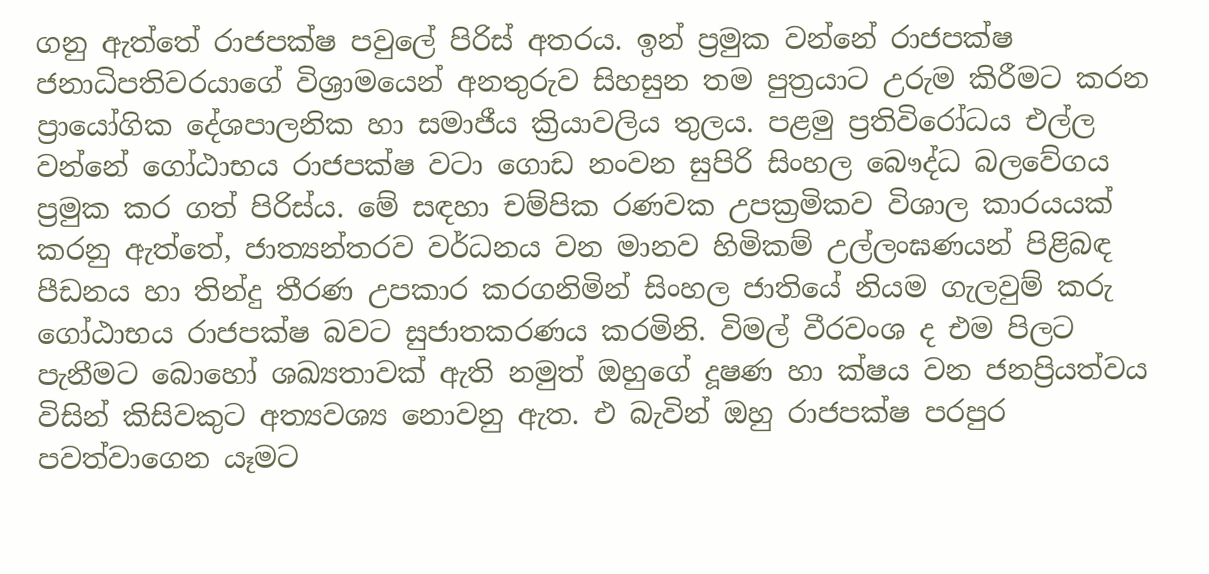ගනු ඇත්තේ රාජපක්ෂ පවුලේ පිරිස් අතරය. ඉන් ප්‍රමුක වන්නේ රාජපක්ෂ ජනාධිපතිවරයාගේ විශ්‍රාමයෙන් අනතුරුව සිහසුන තම පුත්‍රයාට උරුම කිරීමට කරන ප්‍රායෝගික දේශපාලනික හා සමාජීය ක්‍රියාවලිය තුලය. පළමු ප්‍රතිවිරෝධය එල්ල වන්නේ ගෝඨාභය රාජපක්ෂ වටා ගොඩ නංවන සුපිරි සිංහල බෞද්ධ බලවේගය ප්‍රමුක කර ගත් පිරිස්ය. මේ සඳහා චම්පික රණවක උපක්‍රමිකව විශාල කාරයයක් කරනු ඇත්තේ, ජාත්‍යන්තරව වර්ධනය වන මානව හිමිකම් උල්ලංඝණයන් පිළිබඳ පීඩනය හා තින්දු තීරණ උපකාර කරගනිමින් සිංහල ජාතියේ නියම ගැලවුම් කරු ගෝඨාභය රාජපක්ෂ බවට සුජාතකරණය කරමිනි. විමල් වීරවංශ ද එම පිලට පැනීමට බොහෝ ශඛ්‍යතාවක් ඇති නමුත් ඔහුගේ දූෂණ හා ක්ෂය වන ජනප්‍රියත්වය විසින් කිසිවකුට අත්‍යවශ්‍ය නොවනු ඇත. එ බැවින් ඔහු රාජපක්ෂ පරපුර පවත්වාගෙන යෑමට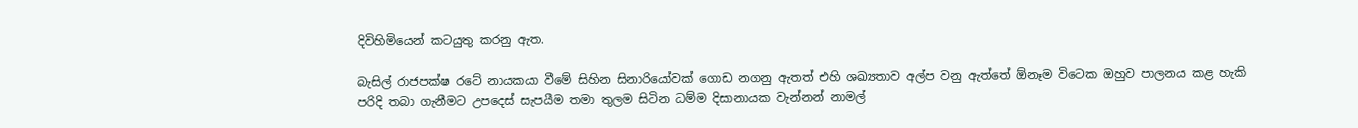දිවිහිමියෙන් කටයුතු කරනු ඇත.

බැසිල් රාජපක්ෂ රටේ නායකයා වීමේ සිහින සිනාරියෝවක් ගොඩ නගනු ඇතත් එහි ශඛ්‍යතාව අල්ප වනු ඇත්තේ ඕනෑම විටෙක ඔහුව පාලනය කළ හැකි පරිදි තබා ගැනීමට උපදෙස් සැපයීම තමා තුලම සිටින ධම්ම දිසානායක වැන්නන් නාමල්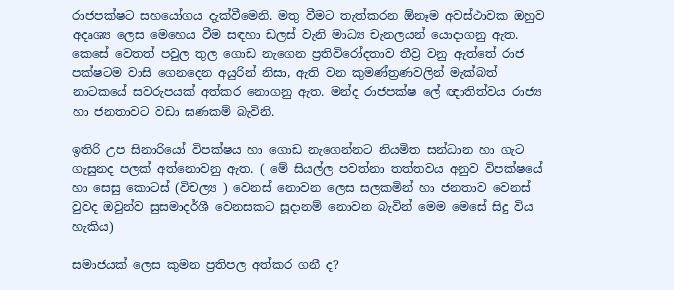රාජපක්ෂට සහයෝගය දැක්වීමෙනි. මතු වීමට තැත්කරන ඕනෑම අවස්ථාවක ඔහුව අදෘශ්‍ය ලෙස මෙහෙය වීම සඳහා ඩලස් වැනි මාධ්‍ය චැනලයන් යොදාගනු ඇත. කෙසේ වෙතත් පවුල තුල ගොඩ නැගෙන ප්‍රතිවිරෝදතාව තීව්‍ර වනු ඇත්තේ රාජ පක්ෂටම වාසි ගෙනදෙන අයුරින් නිසා, ඇති වන කුමණ්ත්‍රණවලින් මැක්බත් නාටකයේ සවරුපයක් අත්කර නොගනු ඇත. මන්ද රාජපක්ෂ ලේ ඥාතිත්වය රාජ්‍ය හා ජනතාවට වඩා ඝණකම් බැවිනි.

ඉතිරි උප සිනාරියෝ විපක්ෂය හා ගොඩ නැගෙන්නට නියමිත සන්ධාන හා ගැට ගැසුනද පලක් අත්නොවනු ඇත. ( මේ සියල්ල පවත්නා තත්තවය අනුව විපක්ෂයේ හා සෙසු කොටස් (විචල්‍ය ) වෙනස් නොවන ලෙස සලකමින් හා ජනතාව වෙනස් වුවද ඔවුන්ව සුසමාදර්ශී වෙනසකට සූදානම් නොවන බැවින් මෙම මෙසේ සිදු විය හැකිය)

සමාජයක් ලෙස කුමන ප්‍රතිපල අත්කර ගනී ද?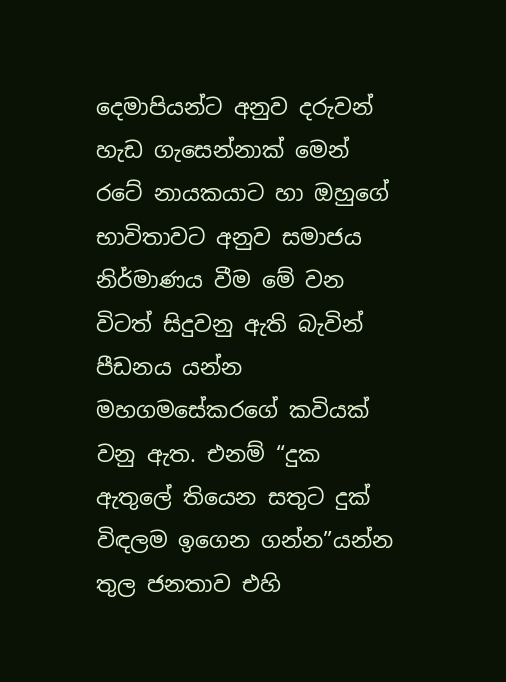දෙමාපියන්ට අනුව දරුවන් හැඩ ගැසෙන්නාක් මෙන් රටේ නායකයාට හා ඔහුගේ භාවිතාවට අනුව සමාජය නිර්මාණය වීම මේ වන විටත් සිදුවනු ඇති බැවින් පීඩනය යන්න මහගමසේකරගේ කවියක් වනු ඇත. එනම් “දුක ඇතුලේ තියෙන සතුට දුක් විඳලම ඉගෙන ගන්න”යන්න තුල ජනතාව එහි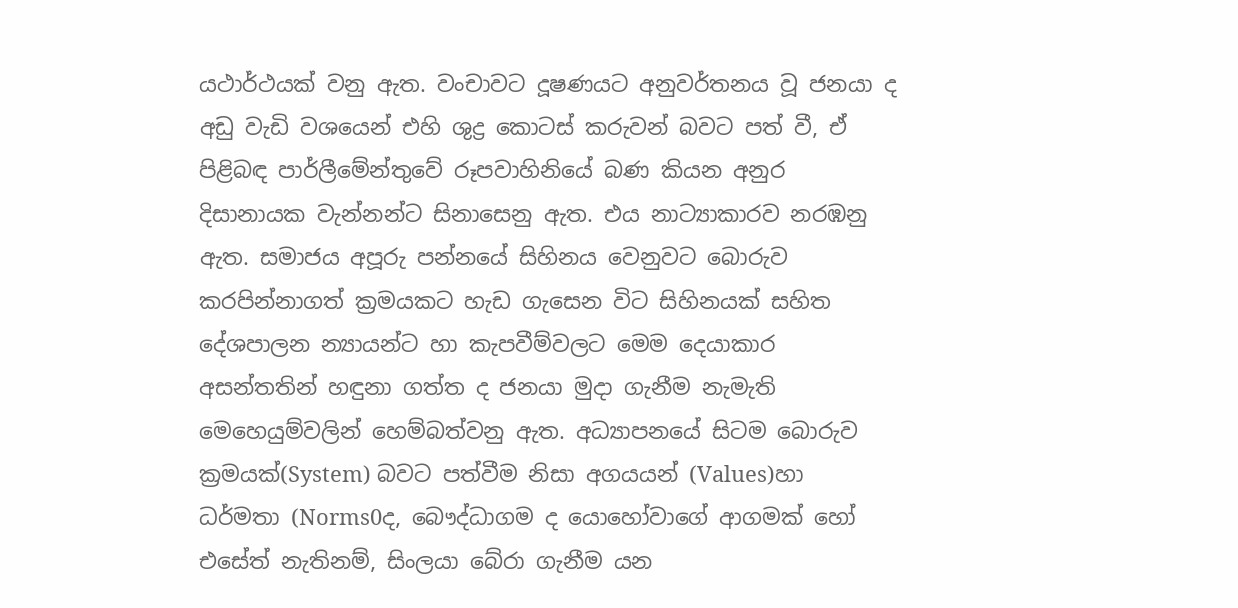යථාර්ථයක් වනු ඇත. වංචාවට දූෂණයට අනුවර්තනය වූ ජනයා ද අඩු වැඩි වශයෙන් එහි ශුද්‍ර කොටස් කරුවන් බවට පත් වී, ඒ පිළිබඳ පාර්ලීමේන්තුවේ රූපවාහිනියේ බණ කියන අනුර දිසානායක වැන්නන්ට සිනාසෙනු ඇත. එය නාට්‍යාකාරව නරඹනු ඇත. සමාජය අපූරු පන්නයේ සිහිනය වෙනුවට බොරුව කරපින්නාගත් ක්‍රමයකට හැඩ ගැසෙන විට සිහිනයක් සහිත දේශපාලන න්‍යායන්ට හා කැපවීම්වලට මෙම දෙයාකාර අසන්තතින් හඳුනා ගත්ත ද ජනයා මුදා ගැනීම නැමැති මෙහෙයුම්වලින් හෙම්බත්වනු ඇත. අධ්‍යාපනයේ සිටම බොරුව ක්‍රමයක්(System) බවට පත්වීම නිසා අගයයන් (Values)හා ධර්මතා (Norms0ද, බෞද්ධාගම ද යොහෝවාගේ ආගමක් හෝ එසේත් නැතිනම්, සිංලයා බේරා ගැනීම යන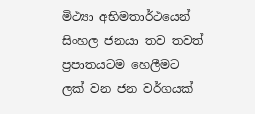මිථ්‍යා අභිමතාර්ථයෙන් සිංහල ජනයා තව තවත් ප්‍රපාතයටම හෙලීමට ලක් වන ජන වර්ගයක්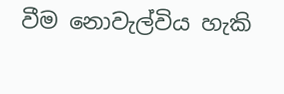වීම නොවැල්විය හැකි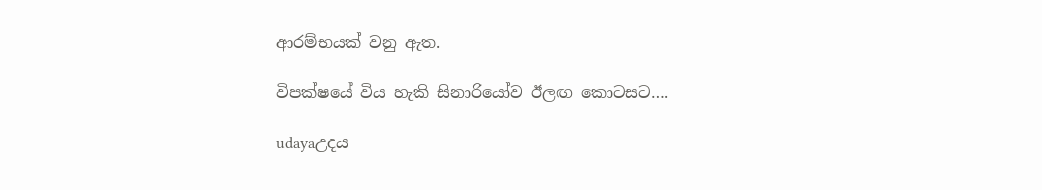ආරම්භයක් වනු ඇත.

විපක්ෂයේ විය හැකි සිනාරියෝව ඊලඟ කොටසට….

udayaඋදය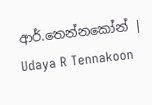ආර්.තෙන්නකෝන් | Udaya R Tennakoon